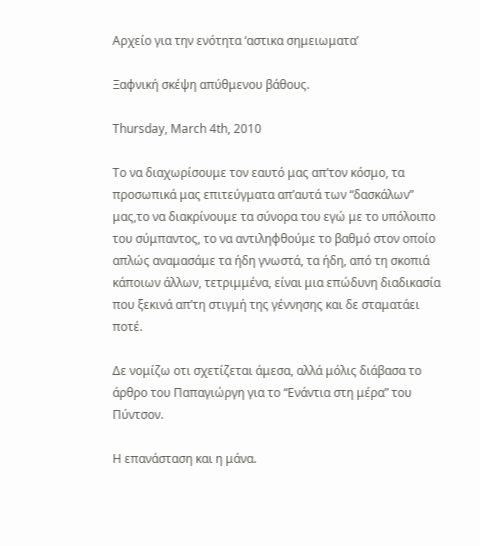Αρχείο για την ενότητα ‘αστικα σημειωματα’

Ξαφνική σκέψη απύθμενου βάθους.

Thursday, March 4th, 2010

Το να διαχωρίσουμε τον εαυτό μας απ’τον κόσμο, τα προσωπικά μας επιτεύγματα απ’αυτά των “δασκάλων” μας,το να διακρίνουμε τα σύνορα του εγώ με το υπόλοιπο του σύμπαντος, το να αντιληφθούμε το βαθμό στον οποίο απλώς αναμασάμε τα ήδη γνωστά, τα ήδη, από τη σκοπιά κάποιων άλλων, τετριμμένα, είναι μια επώδυνη διαδικασία που ξεκινά απ’τη στιγμή της γέννησης και δε σταματάει ποτέ.

Δε νομίζω οτι σχετίζεται άμεσα, αλλά μόλις διάβασα το άρθρο του Παπαγιώργη για το “Ενάντια στη μέρα” του Πύντσον.

Η επανάσταση και η μάνα.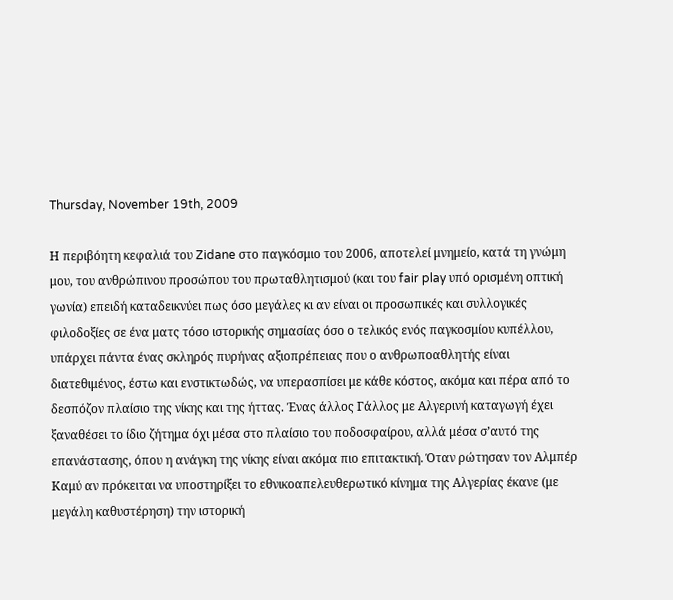Thursday, November 19th, 2009

Η περιβόητη κεφαλιά του Zidane στο παγκόσμιο του 2006, αποτελεί μνημείο, κατά τη γνώμη μου, του ανθρώπινου προσώπου του πρωταθλητισμού (και του fair play υπό ορισμένη οπτική γωνία) επειδή καταδεικνύει πως όσο μεγάλες κι αν είναι οι προσωπικές και συλλογικές φιλοδοξίες σε ένα ματς τόσο ιστορικής σημασίας όσο ο τελικός ενός παγκοσμίου κυπέλλου, υπάρχει πάντα ένας σκληρός πυρήνας αξιοπρέπειας που ο ανθρωποαθλητής είναι διατεθιμένος, έστω και ενστικτωδώς, να υπερασπίσει με κάθε κόστος, ακόμα και πέρα από το δεσπόζον πλαίσιο της νίκης και της ήττας. Ένας άλλος Γάλλος με Αλγερινή καταγωγή έχει ξαναθέσει το ίδιο ζήτημα όχι μέσα στο πλαίσιο του ποδοσφαίρου, αλλά μέσα σ’αυτό της επανάστασης, όπου η ανάγκη της νίκης είναι ακόμα πιο επιτακτική. Όταν ρώτησαν τον Αλμπέρ Καμύ αν πρόκειται να υποστηρίξει το εθνικοαπελευθερωτικό κίνημα της Αλγερίας έκανε (με μεγάλη καθυστέρηση) την ιστορική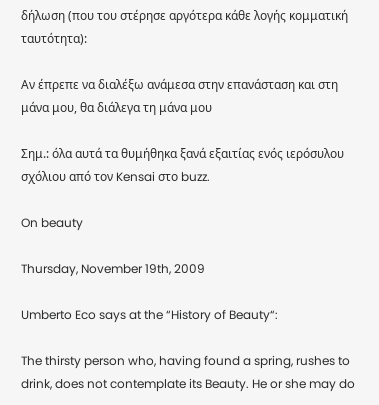δήλωση (που του στέρησε αργότερα κάθε λογής κομματική ταυτότητα):

Αν έπρεπε να διαλέξω ανάμεσα στην επανάσταση και στη μάνα μου, θα διάλεγα τη μάνα μου

Σημ.: όλα αυτά τα θυμήθηκα ξανά εξαιτίας ενός ιερόσυλου σχόλιου από τον Kensai στο buzz.

On beauty

Thursday, November 19th, 2009

Umberto Eco says at the “History of Beauty“:

The thirsty person who, having found a spring, rushes to drink, does not contemplate its Beauty. He or she may do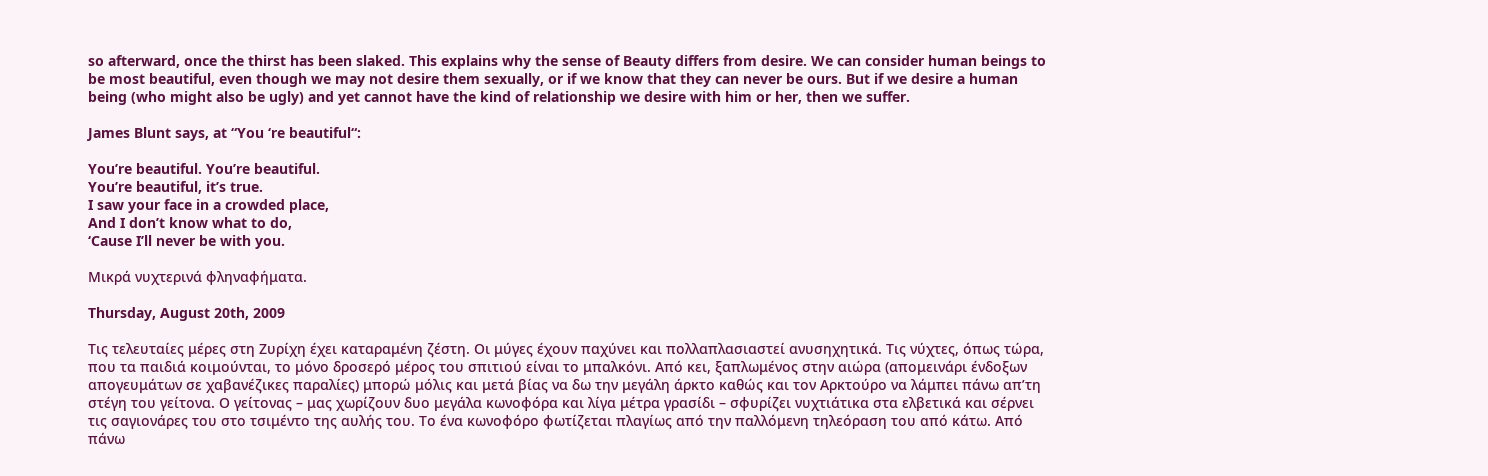so afterward, once the thirst has been slaked. This explains why the sense of Beauty differs from desire. We can consider human beings to be most beautiful, even though we may not desire them sexually, or if we know that they can never be ours. But if we desire a human being (who might also be ugly) and yet cannot have the kind of relationship we desire with him or her, then we suffer.

James Blunt says, at “You ‘re beautiful“:

You’re beautiful. You’re beautiful.
You’re beautiful, it’s true.
I saw your face in a crowded place,
And I don’t know what to do,
‘Cause I’ll never be with you.

Μικρά νυχτερινά φληναφήματα.

Thursday, August 20th, 2009

Τις τελευταίες μέρες στη Ζυρίχη έχει καταραμένη ζέστη. Οι μύγες έχουν παχύνει και πολλαπλασιαστεί ανυσηχητικά. Τις νύχτες, όπως τώρα, που τα παιδιά κοιμούνται, το μόνο δροσερό μέρος του σπιτιού είναι το μπαλκόνι. Από κει, ξαπλωμένος στην αιώρα (απομεινάρι ένδοξων απογευμάτων σε χαβανέζικες παραλίες) μπορώ μόλις και μετά βίας να δω την μεγάλη άρκτο καθώς και τον Αρκτούρο να λάμπει πάνω απ’τη στέγη του γείτονα. Ο γείτονας – μας χωρίζουν δυο μεγάλα κωνοφόρα και λίγα μέτρα γρασίδι – σφυρίζει νυχτιάτικα στα ελβετικά και σέρνει τις σαγιονάρες του στο τσιμέντο της αυλής του. Το ένα κωνοφόρο φωτίζεται πλαγίως από την παλλόμενη τηλεόραση του από κάτω. Από πάνω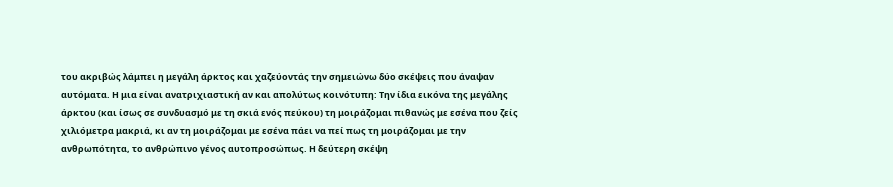του ακριβώς λάμπει η μεγάλη άρκτος και χαζεύοντάς την σημειώνω δύο σκέψεις που άναψαν αυτόματα. Η μια είναι ανατριχιαστική αν και απολύτως κοινότυπη: Την ίδια εικόνα της μεγάλης άρκτου (και ίσως σε συνδυασμό με τη σκιά ενός πεύκου) τη μοιράζομαι πιθανώς με εσένα που ζείς χιλιόμετρα μακριά, κι αν τη μοιράζομαι με εσένα πάει να πεί πως τη μοιράζομαι με την ανθρωπότητα, το ανθρώπινο γένος αυτοπροσώπως. Η δεύτερη σκέψη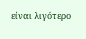είναι λιγότερο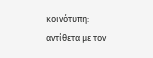κοινότυπη: αντίθετα με τον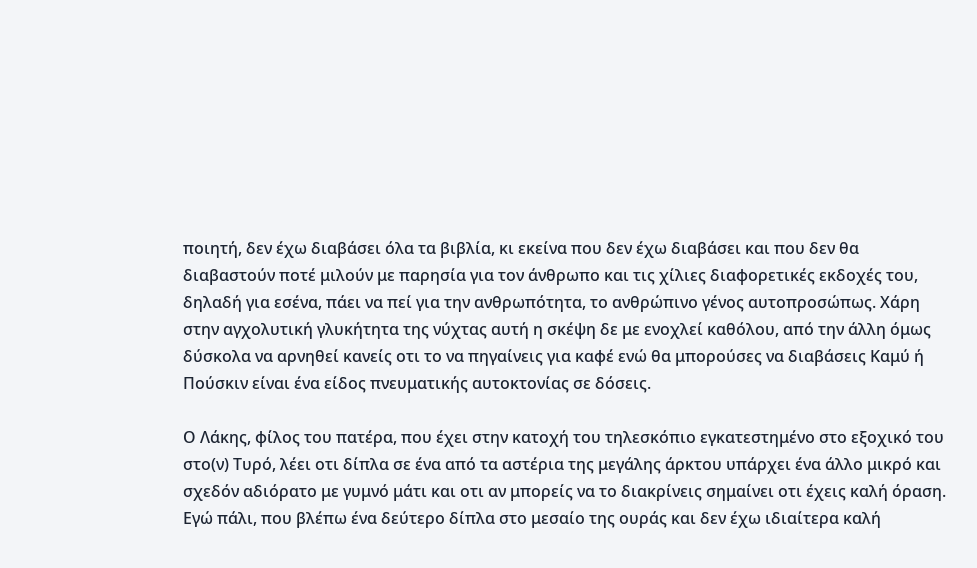ποιητή, δεν έχω διαβάσει όλα τα βιβλία, κι εκείνα που δεν έχω διαβάσει και που δεν θα διαβαστούν ποτέ μιλούν με παρησία για τον άνθρωπο και τις χίλιες διαφορετικές εκδοχές του, δηλαδή για εσένα, πάει να πεί για την ανθρωπότητα, το ανθρώπινο γένος αυτοπροσώπως. Χάρη στην αγχολυτική γλυκήτητα της νύχτας αυτή η σκέψη δε με ενοχλεί καθόλου, από την άλλη όμως δύσκολα να αρνηθεί κανείς οτι το να πηγαίνεις για καφέ ενώ θα μπορούσες να διαβάσεις Καμύ ή Πούσκιν είναι ένα είδος πνευματικής αυτοκτονίας σε δόσεις.

Ο Λάκης, φίλος του πατέρα, που έχει στην κατοχή του τηλεσκόπιο εγκατεστημένο στο εξοχικό του στο(ν) Τυρό, λέει οτι δίπλα σε ένα από τα αστέρια της μεγάλης άρκτου υπάρχει ένα άλλο μικρό και σχεδόν αδιόρατο με γυμνό μάτι και οτι αν μπορείς να το διακρίνεις σημαίνει οτι έχεις καλή όραση. Εγώ πάλι, που βλέπω ένα δεύτερο δίπλα στο μεσαίο της ουράς και δεν έχω ιδιαίτερα καλή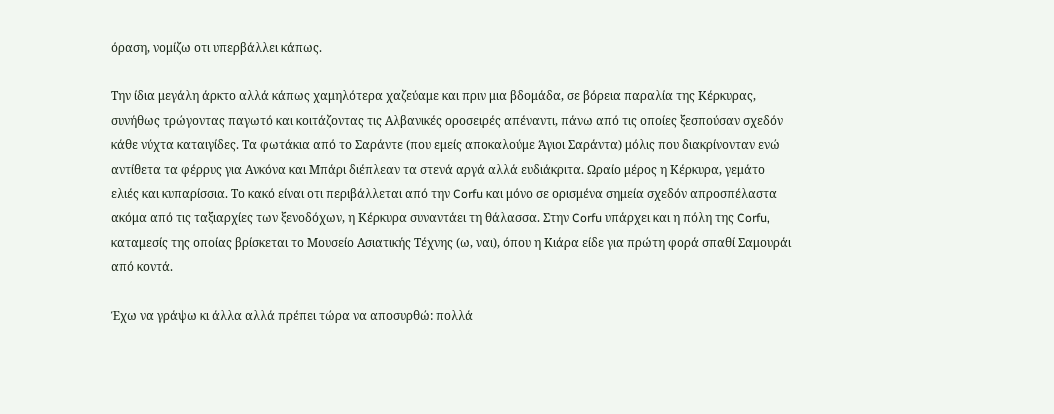όραση, νομίζω οτι υπερβάλλει κάπως.

Την ίδια μεγάλη άρκτο αλλά κάπως χαμηλότερα χαζεύαμε και πριν μια βδομάδα, σε βόρεια παραλία της Κέρκυρας, συνήθως τρώγοντας παγωτό και κοιτάζοντας τις Αλβανικές οροσειρές απέναντι, πάνω από τις οποίες ξεσπούσαν σχεδόν κάθε νύχτα καταιγίδες. Τα φωτάκια από το Σαράντε (που εμείς αποκαλούμε Άγιοι Σαράντα) μόλις που διακρίνονταν ενώ αντίθετα τα φέρρυς για Ανκόνα και Μπάρι διέπλεαν τα στενά αργά αλλά ευδιάκριτα. Ωραίο μέρος η Κέρκυρα, γεμάτο ελιές και κυπαρίσσια. Το κακό είναι οτι περιβάλλεται από την Corfu και μόνο σε ορισμένα σημεία σχεδόν απροσπέλαστα ακόμα από τις ταξιαρχίες των ξενοδόχων, η Κέρκυρα συναντάει τη θάλασσα. Στην Corfu υπάρχει και η πόλη της Corfu, καταμεσίς της οποίας βρίσκεται το Μουσείο Ασιατικής Τέχνης (ω, ναι), όπου η Κιάρα είδε για πρώτη φορά σπαθί Σαμουράι από κοντά.

Έχω να γράψω κι άλλα αλλά πρέπει τώρα να αποσυρθώ: πολλά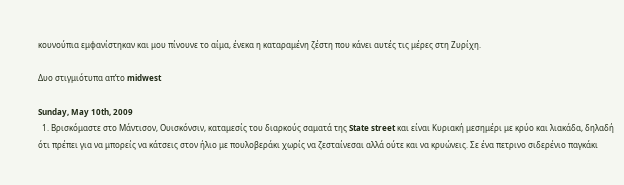κουνούπια εμφανίστηκαν και μου πίνουνε το αίμα, ένεκα η καταραμένη ζέστη που κάνει αυτές τις μέρες στη Ζυρίχη.

Δυο στιγμιότυπα απ’το midwest

Sunday, May 10th, 2009
  1. Βρισκόμαστε στο Μάντισον, Ουισκόνσιν, καταμεσίς του διαρκούς σαματά της State street και είναι Κυριακή μεσημέρι με κρύο και λιακάδα, δηλαδή ότι πρέπει για να μπορείς να κάτσεις στον ήλιο με πουλοβεράκι χωρίς να ζεσταίνεσαι αλλά ούτε και να κρυώνεις. Σε ένα πετρινο σιδερένιο παγκάκι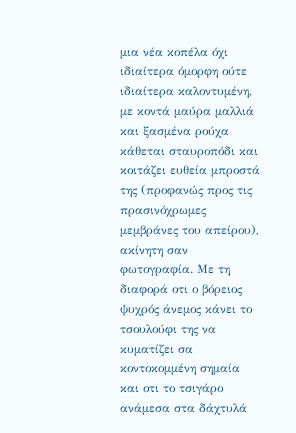μια νέα κοπέλα όχι ιδιαίτερα όμορφη ούτε ιδιαίτερα καλοντυμένη, με κοντά μαύρα μαλλιά και ξασμένα ρούχα κάθεται σταυροπόδι και κοιτάζει ευθεία μπροστά της (προφανώς προς τις πρασινόχρωμες μεμβράνες του απείρου), ακίνητη σαν φωτογραφία. Με τη διαφορά οτι ο βόρειος ψυχρός άνεμος κάνει το τσουλούφι της να κυματίζει σα κοντοκομμένη σημαία και οτι το τσιγάρο ανάμεσα στα δάχτυλά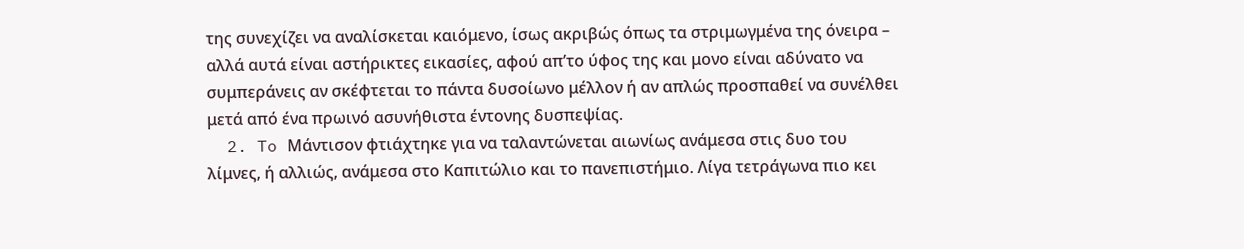της συνεχίζει να αναλίσκεται καιόμενο, ίσως ακριβώς όπως τα στριμωγμένα της όνειρα – αλλά αυτά είναι αστήρικτες εικασίες, αφού απ’το ύφος της και μονο είναι αδύνατο να συμπεράνεις αν σκέφτεται το πάντα δυσοίωνο μέλλον ή αν απλώς πρoσπαθεί να συνέλθει μετά από ένα πρωινό ασυνήθιστα έντονης δυσπεψίας.
  2. To Μάντισον φτιάχτηκε για να ταλαντώνεται αιωνίως ανάμεσα στις δυο του λίμνες, ή αλλιώς, ανάμεσα στο Καπιτώλιο και το πανεπιστήμιο. Λίγα τετράγωνα πιο κει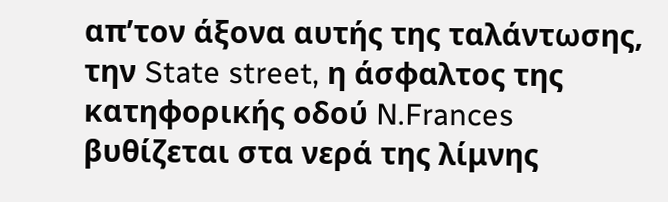απ’τον άξονα αυτής της ταλάντωσης, την State street, η άσφαλτος της κατηφορικής οδού N.Frances βυθίζεται στα νερά της λίμνης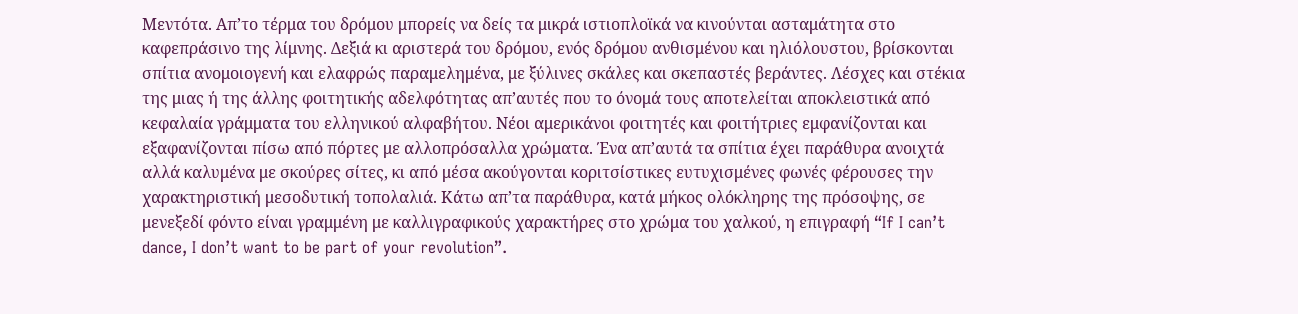Μεντότα. Απ’το τέρμα του δρόμου μπορείς να δείς τα μικρά ιστιοπλοϊκά να κινούνται ασταμάτητα στο καφεπράσινο της λίμνης. Δεξιά κι αριστερά του δρόμου, ενός δρόμου ανθισμένου και ηλιόλουστου, βρίσκονται σπίτια ανομοιογενή και ελαφρώς παραμελημένα, με ξύλινες σκάλες και σκεπαστές βεράντες. Λέσχες και στέκια της μιας ή της άλλης φοιτητικής αδελφότητας απ’αυτές που το όνομά τους αποτελείται αποκλειστικά από κεφαλαία γράμματα του ελληνικού αλφαβήτου. Νέοι αμερικάνοι φοιτητές και φοιτήτριες εμφανίζονται και εξαφανίζονται πίσω από πόρτες με αλλοπρόσαλλα χρώματα. Ένα απ’αυτά τα σπίτια έχει παράθυρα ανοιχτά αλλά καλυμένα με σκούρες σίτες, κι από μέσα ακούγονται κοριτσίστικες ευτυχισμένες φωνές φέρουσες την χαρακτηριστική μεσοδυτική τοπολαλιά. Κάτω απ’τα παράθυρα, κατά μήκος ολόκληρης της πρόσοψης, σε μενεξεδί φόντο είναι γραμμένη με καλλιγραφικούς χαρακτήρες στο χρώμα του χαλκού, η επιγραφή “If I can’t dance, I don’t want to be part of your revolution”.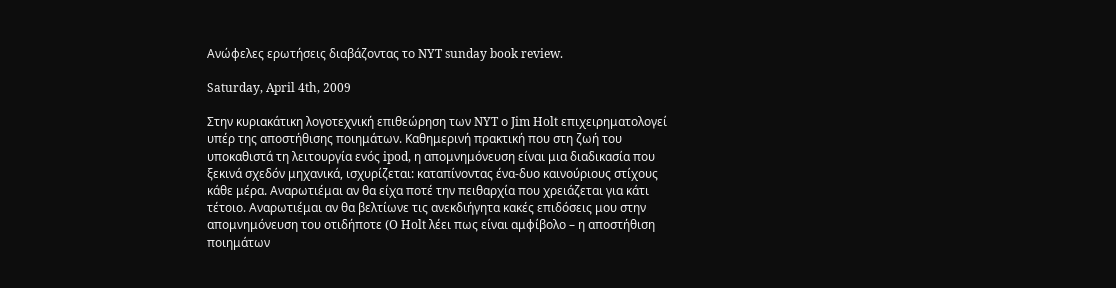Ανώφελες ερωτήσεις διαβάζοντας το NYT sunday book review.

Saturday, April 4th, 2009

Στην κυριακάτικη λογοτεχνική επιθεώρηση των NYT ο Jim Holt επιχειρηματολογεί υπέρ της αποστήθισης ποιημάτων. Καθημερινή πρακτική που στη ζωή του υποκαθιστά τη λειτουργία ενός ipod, η απομνημόνευση είναι μια διαδικασία που ξεκινά σχεδόν μηχανικά, ισχυρίζεται: καταπίνοντας ένα-δυο καινούριους στίχους κάθε μέρα. Αναρωτιέμαι αν θα είχα ποτέ την πειθαρχία πoυ χρειάζεται για κάτι τέτοιο. Αναρωτιέμαι αν θα βελτίωνε τις ανεκδιήγητα κακές επιδόσεις μου στην απομνημόνευση του οτιδήποτε (O Holt λέει πως είναι αμφίβολο – η αποστήθιση ποιημάτων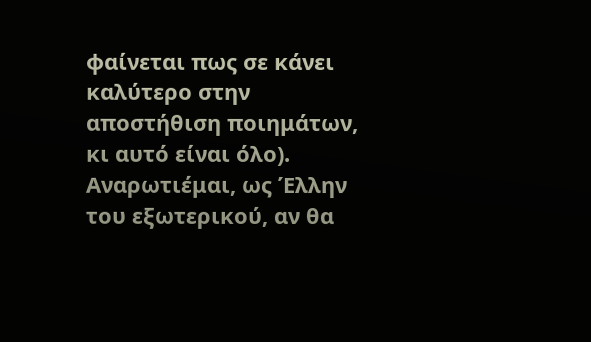φαίνεται πως σε κάνει καλύτερο στην αποστήθιση ποιημάτων, κι αυτό είναι όλο). Αναρωτιέμαι, ως Έλλην του εξωτερικού, αν θα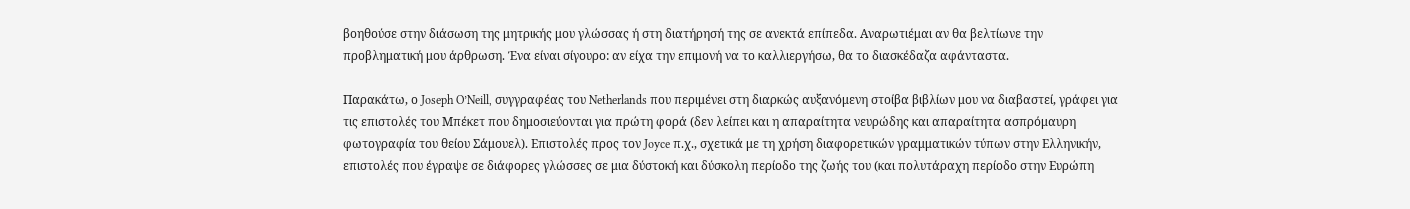βοηθούσε στην διάσωση της μητρικής μου γλώσσας ή στη διατήρησή της σε ανεκτά επίπεδα. Αναρωτιέμαι αν θα βελτίωνε την προβληματική μου άρθρωση. Ένα είναι σίγουρο: αν είχα την επιμονή να το καλλιεργήσω, θα το διασκέδαζα αφάνταστα.

Παρακάτω, ο Joseph O’Neill, συγγραφέας του Netherlands που περιμένει στη διαρκώς αυξανόμενη στοίβα βιβλίων μου να διαβαστεί, γράφει για τις επιστολές του Μπέκετ που δημοσιεύονται για πρώτη φορά (δεν λείπει και η απαραίτητα νευρώδης και απαραίτητα ασπρόμαυρη φωτογραφία του θείου Σάμουελ). Επιστολές προς τον Joyce π.χ., σχετικά με τη χρήση διαφορετικών γραμματικών τύπων στην Ελληνικήν, επιστολές που έγραψε σε διάφορες γλώσσες σε μια δύστοκή και δύσκολη περίοδο της ζωής του (και πολυτάραχη περίοδο στην Ευρώπη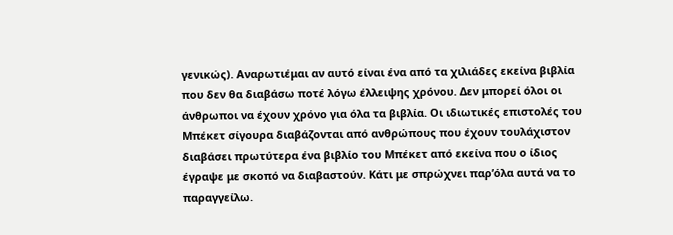γενικώς). Αναρωτιέμαι αν αυτό είναι ένα από τα χιλιάδες εκείνα βιβλία που δεν θα διαβάσω ποτέ λόγω έλλειψης χρόνου. Δεν μπορεί όλοι οι άνθρωποι να έχουν χρόνο για όλα τα βιβλία. Οι ιδιωτικές επιστολές του Μπέκετ σίγουρα διαβάζονται από ανθρώπους που έχουν τουλάχιστον διαβάσει πρωτύτερα ένα βιβλίο του Μπέκετ από εκείνα που ο ίδιος έγραψε με σκοπό να διαβαστούν. Κάτι με σπρώχνει παρ’όλα αυτά να το παραγγείλω.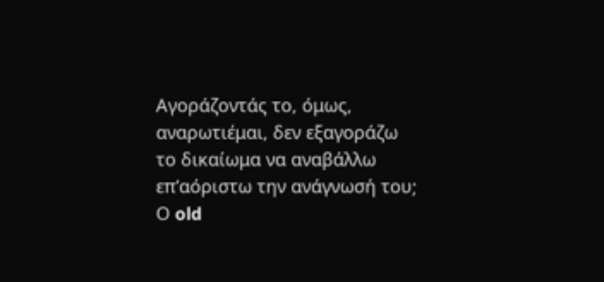Αγοράζοντάς το, όμως, αναρωτιέμαι, δεν εξαγοράζω το δικαίωμα να αναβάλλω επ’αόριστω την ανάγνωσή του; Ο old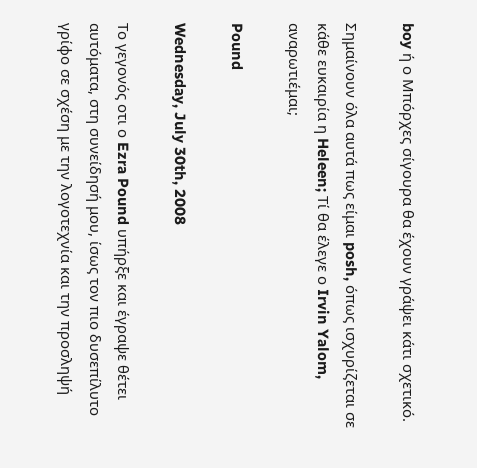boy ή ο Μπόρχες σίγουρα θα έχουν γράψει κάτι σχετικό.

Σημαίνουν όλα αυτά πως είμαι posh, όπως ισχυρίζεται σε κάθε ευκαιρία η Heleen; Τί θα έλεγε ο Irvin Yalom, αναρωτιέμαι;

Pound

Wednesday, July 30th, 2008

Το γεγονός οτι ο Ezra Pound υπήρξε και έγραψε θέτει αυτόματα, στη συνείδησή μου, ίσως τον πιο δυσεπίλυτο γρίφο σε σχέση με την λογοτεχνία και την προσληψή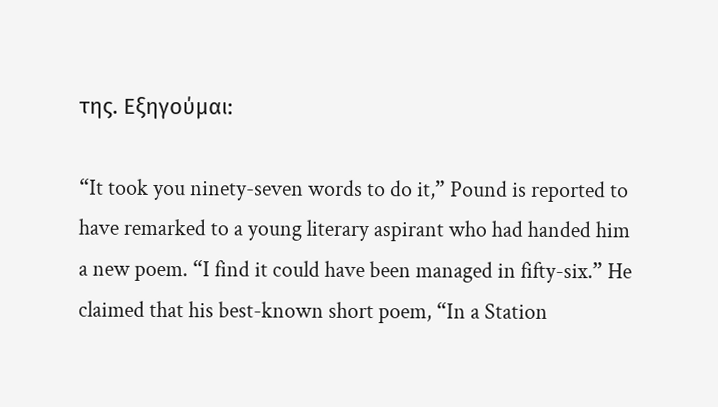της. Εξηγούμαι:

“It took you ninety-seven words to do it,” Pound is reported to have remarked to a young literary aspirant who had handed him a new poem. “I find it could have been managed in fifty-six.” He claimed that his best-known short poem, “In a Station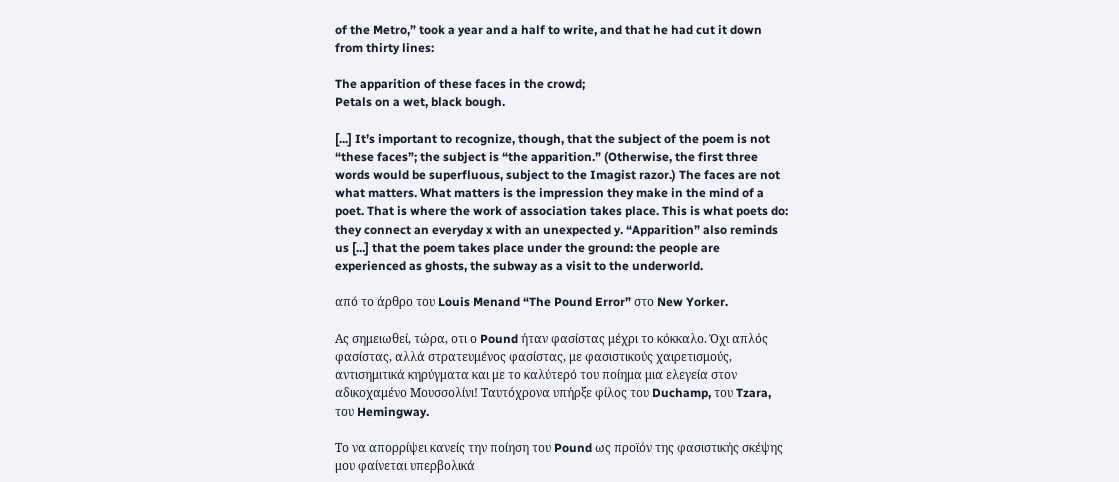of the Metro,” took a year and a half to write, and that he had cut it down from thirty lines:

The apparition of these faces in the crowd;
Petals on a wet, black bough.

[...] It’s important to recognize, though, that the subject of the poem is not “these faces”; the subject is “the apparition.” (Otherwise, the first three words would be superfluous, subject to the Imagist razor.) The faces are not what matters. What matters is the impression they make in the mind of a poet. That is where the work of association takes place. This is what poets do: they connect an everyday x with an unexpected y. “Apparition” also reminds us [...] that the poem takes place under the ground: the people are experienced as ghosts, the subway as a visit to the underworld.

από το άρθρο του Louis Menand “The Pound Error” στο New Yorker.

Ας σημειωθεί, τώρα, οτι ο Pound ήταν φασίστας μέχρι το κόκκαλο. Όχι απλός φασίστας, αλλά στρατευμένος φασίστας, με φασιστικούς χαιρετισμούς, αντισημιτικά κηρύγματα και με το καλύτερό του ποίημα μια ελεγεία στον αδικοχαμένο Μουσσολίνι! Ταυτόχρονα υπήρξε φίλος του Duchamp, του Tzara, του Hemingway.

Το να απορρίψει κανείς την ποίηση του Pound ως προϊόν της φασιστικής σκέψης μου φαίνεται υπερβολικά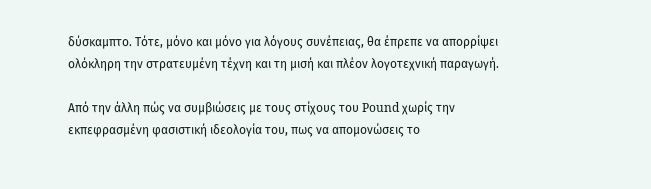δύσκαμπτο. Τότε, μόνο και μόνο για λόγους συνέπειας, θα έπρεπε να απορρίψει ολόκληρη την στρατευμένη τέχνη και τη μισή και πλέον λογοτεχνική παραγωγή.

Από την άλλη πώς να συμβιώσεις με τους στίχους του Pound χωρίς την εκπεφρασμένη φασιστική ιδεολογία του, πως να απομονώσεις το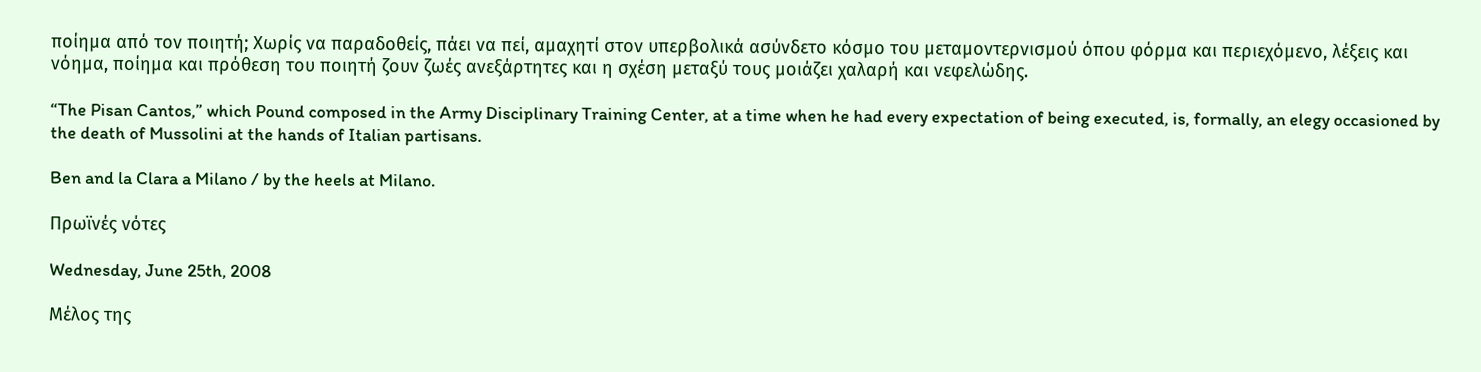ποίημα από τον ποιητή; Χωρίς να παραδοθείς, πάει να πεί, αμαχητί στον υπερβολικά ασύνδετο κόσμο του μεταμοντερνισμού όπου φόρμα και περιεχόμενο, λέξεις και νόημα, ποίημα και πρόθεση του ποιητή ζουν ζωές ανεξάρτητες και η σχέση μεταξύ τους μοιάζει χαλαρή και νεφελώδης.

“The Pisan Cantos,” which Pound composed in the Army Disciplinary Training Center, at a time when he had every expectation of being executed, is, formally, an elegy occasioned by the death of Mussolini at the hands of Italian partisans.

Ben and la Clara a Milano / by the heels at Milano.

Πρωϊνές νότες

Wednesday, June 25th, 2008

Μέλος της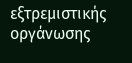εξτρεμιστικής οργάνωσης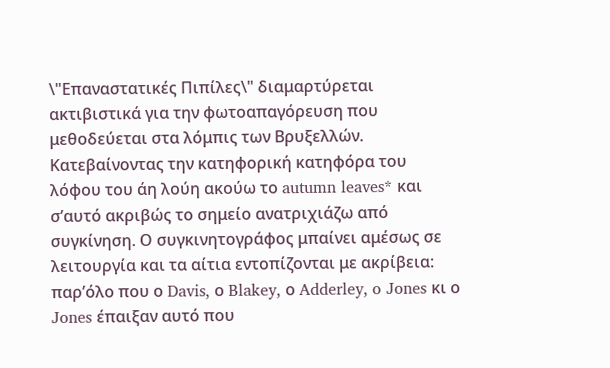\"Επαναστατικές Πιπίλες\" διαμαρτύρεται ακτιβιστικά για την φωτοαπαγόρευση που μεθοδεύεται στα λόμπις των Βρυξελλών. Κατεβαίνοντας την κατηφορική κατηφόρα του λόφου του άη λούη ακούω το autumn leaves* και σ’αυτό ακριβώς το σημείο ανατριχιάζω από συγκίνηση. Ο συγκινητογράφος μπαίνει αμέσως σε λειτουργία και τα αίτια εντοπίζονται με ακρίβεια: παρ’όλο που ο Davis, ο Blakey, ο Adderley, o Jones κι ο Jones έπαιξαν αυτό που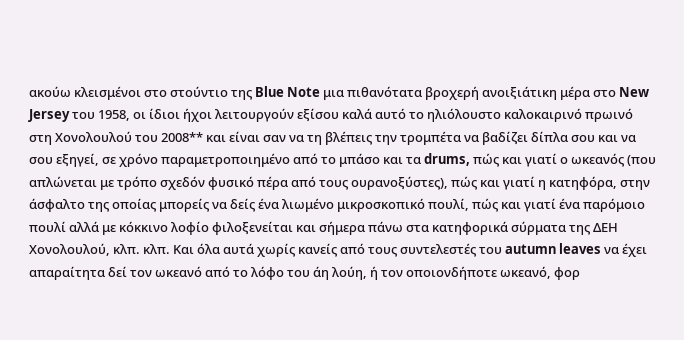ακούω κλεισμένοι στο στούντιο της Blue Note μια πιθανότατα βροχερή ανοιξιάτικη μέρα στο New Jersey του 1958, οι ίδιοι ήχοι λειτουργούν εξίσου καλά αυτό το ηλιόλουστο καλοκαιρινό πρωινό στη Χονολουλού του 2008** και είναι σαν να τη βλέπεις την τρομπέτα να βαδίζει δίπλα σου και να σου εξηγεί, σε χρόνο παραμετροποιημένο από το μπάσο και τα drums, πώς και γιατί ο ωκεανός (που απλώνεται με τρόπο σχεδόν φυσικό πέρα από τους ουρανοξύστες), πώς και γιατί η κατηφόρα, στην άσφαλτο της οποίας μπορείς να δείς ένα λιωμένο μικροσκοπικό πουλί, πώς και γιατί ένα παρόμοιο πουλί αλλά με κόκκινο λοφίο φιλοξενείται και σήμερα πάνω στα κατηφορικά σύρματα της ΔΕΗ Χονολουλού, κλπ. κλπ. Και όλα αυτά χωρίς κανείς από τους συντελεστές του autumn leaves να έχει απαραίτητα δεί τον ωκεανό από το λόφο του άη λούη, ή τον οποιονδήποτε ωκεανό, φορ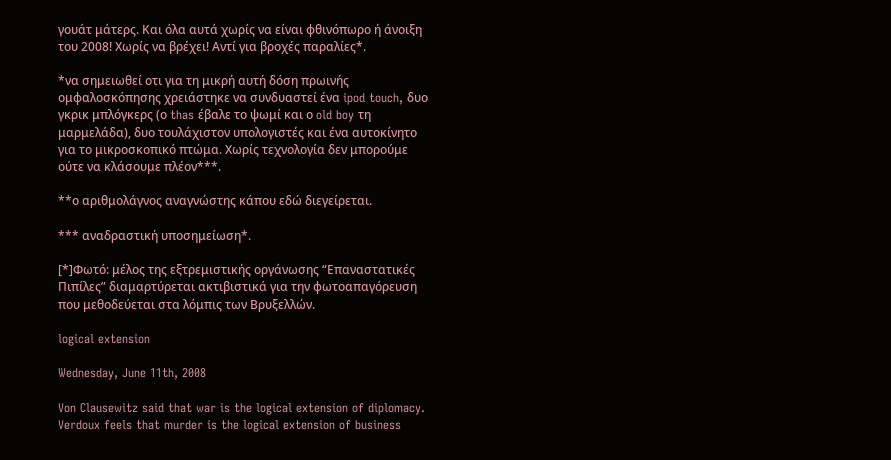γουάτ μάτερς. Και όλα αυτά χωρίς να είναι φθινόπωρο ή άνοιξη του 2008! Χωρίς να βρέχει! Αντί για βροχές παραλίες*.

*να σημειωθεί οτι για τη μικρή αυτή δόση πρωινής ομφαλοσκόπησης χρειάστηκε να συνδυαστεί ένα ipod touch, δυο γκρικ μπλόγκερς (ο thas έβαλε το ψωμί και ο old boy τη μαρμελάδα), δυο τουλάχιστον υπολογιστές και ένα αυτοκίνητο για το μικροσκοπικό πτώμα. Χωρίς τεχνολογία δεν μπορούμε ούτε να κλάσουμε πλέον***.

**ο αριθμολάγνος αναγνώστης κάπου εδώ διεγείρεται.

*** αναδραστική υποσημείωση*.

[*]Φωτό: μέλος της εξτρεμιστικής οργάνωσης “Επαναστατικές Πιπίλες” διαμαρτύρεται ακτιβιστικά για την φωτοαπαγόρευση που μεθοδεύεται στα λόμπις των Βρυξελλών.

logical extension

Wednesday, June 11th, 2008

Von Clausewitz said that war is the logical extension of diplomacy. Verdoux feels that murder is the logical extension of business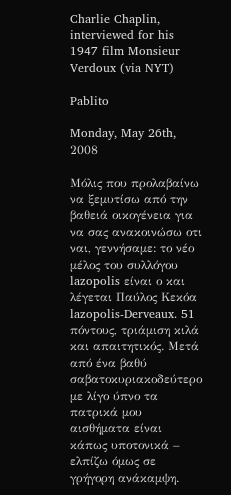Charlie Chaplin, interviewed for his 1947 film Monsieur Verdoux (via NYT)

Pablito

Monday, May 26th, 2008

Μόλις που προλαβαίνω να ξεμυτίσω από την βαθειά οικογένεια για να σας ανακοινώσω οτι ναι, γεννήσαμε: το νέο μέλος του συλλόγου lazopolis είναι ο και λέγεται Παύλος Κεκόα lazopolis-Derveaux. 51 πόντους, τριάμιση κιλά και απαιτητικός. Μετά από ένα βαθύ σαβατοκυριακοδεύτερο με λίγο ύπνο τα πατρικά μου αισθήματα είναι κάπως υποτονικά – ελπίζω όμως σε γρήγορη ανάκαμψη.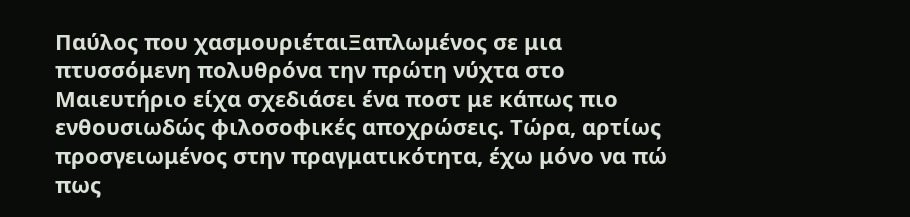Παύλος που χασμουριέταιΞαπλωμένος σε μια πτυσσόμενη πολυθρόνα την πρώτη νύχτα στο Μαιευτήριο είχα σχεδιάσει ένα ποστ με κάπως πιο ενθουσιωδώς φιλοσοφικές αποχρώσεις. Τώρα, αρτίως προσγειωμένος στην πραγματικότητα, έχω μόνο να πώ πως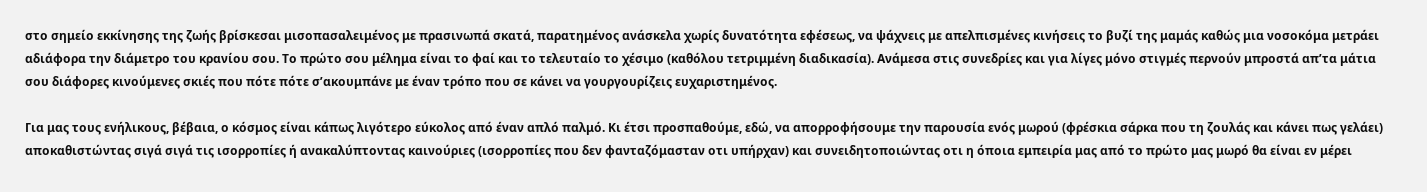στο σημείο εκκίνησης της ζωής βρίσκεσαι μισοπασαλειμένος με πρασινωπά σκατά, παρατημένος ανάσκελα χωρίς δυνατότητα εφέσεως, να ψάχνεις με απελπισμένες κινήσεις το βυζί της μαμάς καθώς μια νοσοκόμα μετράει αδιάφορα την διάμετρο του κρανίου σου. Το πρώτο σου μέλημα είναι το φαί και το τελευταίο το χέσιμο (καθόλου τετριμμένη διαδικασία). Ανάμεσα στις συνεδρίες και για λίγες μόνο στιγμές περνούν μπροστά απ’τα μάτια σου διάφορες κινούμενες σκιές που πότε πότε σ’ακουμπάνε με έναν τρόπο που σε κάνει να γουργουρίζεις ευχαριστημένος.

Για μας τους ενήλικους, βέβαια, ο κόσμος είναι κάπως λιγότερο εύκολος από έναν απλό παλμό. Κι έτσι προσπαθούμε, εδώ, να απορροφήσουμε την παρουσία ενός μωρού (φρέσκια σάρκα που τη ζουλάς και κάνει πως γελάει) αποκαθιστώντας σιγά σιγά τις ισορροπίες ή ανακαλύπτοντας καινούριες (ισορροπίες που δεν φανταζόμασταν οτι υπήρχαν) και συνειδητοποιώντας οτι η όποια εμπειρία μας από το πρώτο μας μωρό θα είναι εν μέρει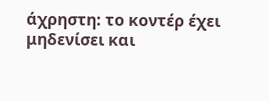άχρηστη: το κοντέρ έχει μηδενίσει και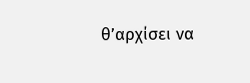θ’αρχίσει να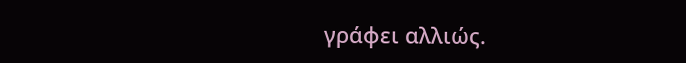γράφει αλλιώς.